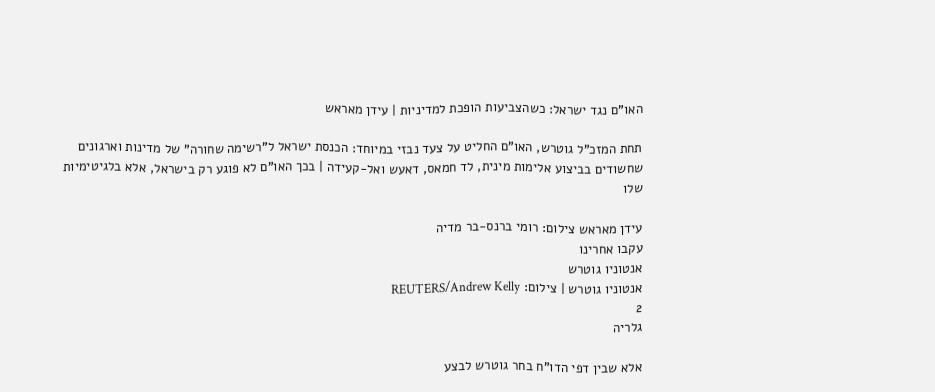האו"ם נגד ישראל: כשהצביעות הופכת למדיניות | עידן מאראש

תחת המזכ"ל גוטרש, האו"ם החליט על צעד נבזי במיוחד: הכנסת ישראל ל"רשימה שחורה" של מדינות וארגונים שחשודים בביצוע אלימות מינית, לד חמאס, דאעש ואל-קעידה | בכך האו"ם לא פוגע רק בישראל, אלא בלגיטימיות שלו

עידן מאראש צילום: רומי ברנס-בר מדיה
עקבו אחרינו
אנטוניו גוטרש
אנטוניו גוטרש | צילום: REUTERS/Andrew Kelly
2
גלריה

אלא שבין דפי הדו"ח בחר גוטרש לבצע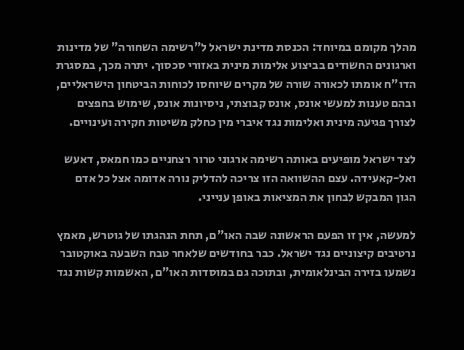מהלך מקומם במיוחד: הכנסת מדינת ישראל ל"רשימה השחורה" של מדינות וארגונים החשודים בביצוע אלימות מינית באזורי סכסוך. יתרה מכך, במסגרת הדו"ח אומתו לכאורה שורה של מקרים שיוחסו לכוחות הביטחון הישראליים, ובהם טענות למעשי אונס, אונס קבוצתי, ניסיונות אונס, שימוש בחפצים לצורך פגיעה מינית ואלימות נגד איברי מין כחלק משיטות חקירה ועינויים.

לצד ישראל מופיעים באותה רשימה ארגוני טרור רצחניים כמו חמאס, דאעש ואל-קאעידה. עצם ההשוואה הזו צריכה להדליק נורה אדומה אצל כל אדם הגון המבקש לבחון את המציאות באופן ענייני.

למעשה, אין זו הפעם הראשונה שבה האו"ם, תחת הנהגתו של גוטרש, מאמץ נרטיבים קיצוניים נגד ישראל. כבר בחודשים שלאחר טבח השבעה באוקטובר נשמעו בזירה הבינלאומית, ובתוכה גם במוסדות האו"ם, האשמות קשות נגד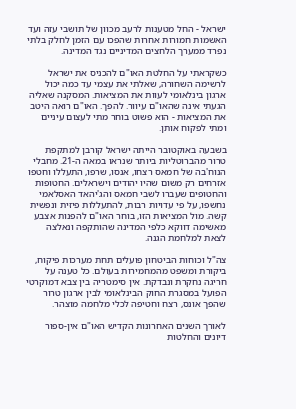ישראל - החל מטענות לרעב מכוון של תושבי עזה ועד האשמות חמורות אחרות שהפכו עם הזמן לחלק בלתי נפרד ממערך הלחצים המדיניים נגד המדינה.

כשקראתי על החלטת האו"ם להכניס את ישראל לרשימה השחורה, שאלתי את עצמי עד כמה יכול ארגון בינלאומי לעוות את המציאות. המסקנה שאליה הגעתי אינה שהאו"ם עיוור. להפך. האו"ם רואה היטב את המציאות - הוא פשוט בוחר מתי לעצום עיניים ומתי לפקוח אותן.

בשבעה באוקטובר הייתה ישראל קורבן למתקפת טרור מהברוטליות ביותר שנראו במאה ה-21. מחבלי הנוח'בה של חמאס רצחו, אנסו, שרפו, התעללו וחטפו אזרחים רק משום שהיו יהודים וישראלים. החטופות והחטופים שעברו לשבי חמאס והג'יהאד האסלאמי נחשפו, על פי עדויות רבות, להתעללות פיזית ונפשית קשה. מול המציאות הזו, בוחר האו"ם להפנות אצבע מאשימה דווקא כלפי המדינה שהותקפה ונאלצה לצאת למלחמת הגנה.

צה"ל וכוחות הביטחון פועלים תחת מערכות פיקוח, ביקורת ומשפט מהמחמירות בעולם. כל טענה על חריגה נחקרת ונבדקת. אין סימטריה בין צבא דמוקרטי הפועל במסגרת החוק הבינלאומי לבין ארגון טרור שהפך אונס, רצח וחטיפה לכלי מלחמה מוצהר.

לאורך השנים האחרונות הקדיש האו"ם אין-ספור דיונים והחלטות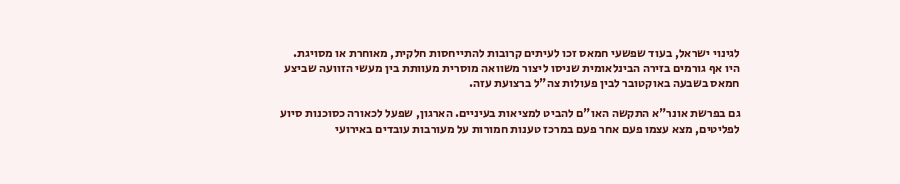לגינוי ישראל, בעוד שפשעי חמאס זכו לעיתים קרובות להתייחסות חלקית, מאוחרת או מסויגת. היו אף גורמים בזירה הבינלאומית שניסו ליצור משוואה מוסרית מעוותת בין מעשי הזוועה שביצע חמאס בשבעה באוקטובר לבין פעולות צה"ל ברצועת עזה.

גם בפרשת אונר"א התקשה האו"ם להביט למציאות בעיניים. הארגון, שפעל לכאורה כסוכנות סיוע לפליטים, מצא עצמו פעם אחר פעם במרכז טענות חמורות על מעורבות עובדים באירועי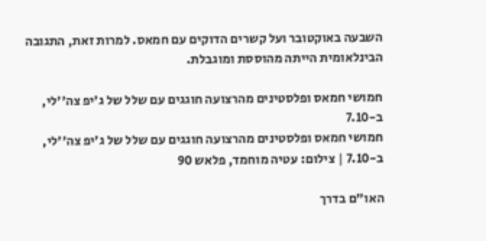השבעה באוקטובר ועל קשרים הדוקים עם חמאס. למרות זאת, התגובה הבינלאומית הייתה מהוססת ומוגבלת.

חמושי חמאס ופלסטינים מהרצועה חוגגים עם שלל של ג'יפ צה''לי, ב-7.10
חמושי חמאס ופלסטינים מהרצועה חוגגים עם שלל של ג'יפ צה''לי, ב-7.10 | צילום: עטיה מוחמד, פלאש 90

האו"ם בדרך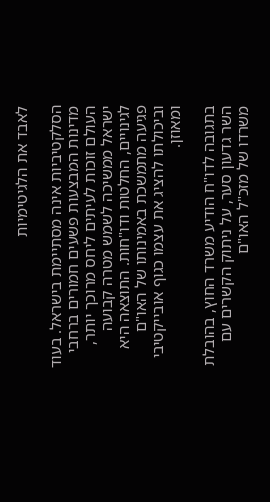לאבד את הלגיטימיות

הסלקטיביות אינה מסתיימת בישראל. בעוד מדינות המבצעות פשעים חמורים ברחבי העולם זוכות לעיתים ליחס מרוכך יותר, ישראל ממשיכה לשמש מטרה קבועה לגינויים, החלטות ודו"חות. התוצאה היא פגיעה מתמשכת באמינותו של האו"ם וביכולתו להציג את עצמו כגוף אובייקטיבי ומאוזן.

בתגובה לדו"ח הודיע משרד החוץ, בהובלת השר גדעון סער, על ניתוק הקשרים עם משרדו של מזכ"ל האו"ם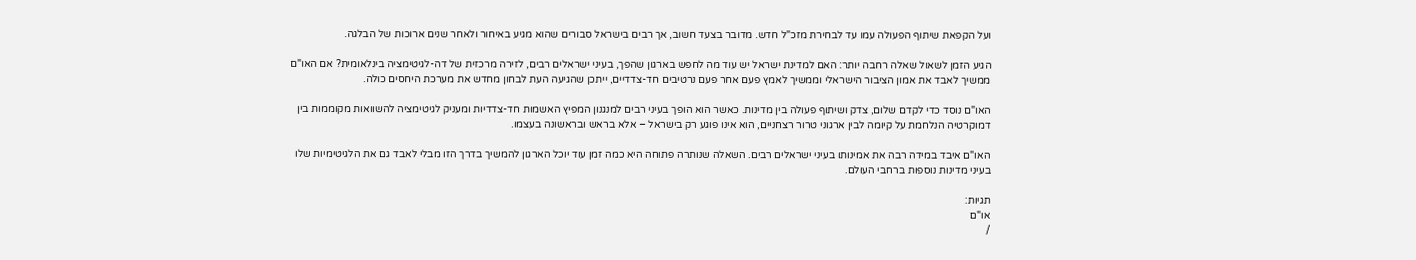ועל הקפאת שיתוף הפעולה עמו עד לבחירת מזכ"ל חדש. מדובר בצעד חשוב, אך רבים בישראל סבורים שהוא מגיע באיחור ולאחר שנים ארוכות של הבלגה.

הגיע הזמן לשאול שאלה רחבה יותר: האם למדינת ישראל יש עוד מה לחפש בארגון שהפך, בעיני ישראלים רבים, לזירה מרכזית של דה-לגיטימציה בינלאומית? אם האו"ם ממשיך לאבד את אמון הציבור הישראלי וממשיך לאמץ פעם אחר פעם נרטיבים חד-צדדיים, ייתכן שהגיעה העת לבחון מחדש את מערכת היחסים כולה.

האו"ם נוסד כדי לקדם שלום, צדק ושיתוף פעולה בין מדינות. כאשר הוא הופך בעיני רבים למנגנון המפיץ האשמות חד-צדדיות ומעניק לגיטימציה להשוואות מקוממות בין דמוקרטיה הנלחמת על קיומה לבין ארגוני טרור רצחניים, הוא אינו פוגע רק בישראל – אלא בראש ובראשונה בעצמו.

האו"ם איבד במידה רבה את אמינותו בעיני ישראלים רבים. השאלה שנותרה פתוחה היא כמה זמן עוד יוכל הארגון להמשיך בדרך הזו מבלי לאבד גם את הלגיטימיות שלו בעיני מדינות נוספות ברחבי העולם.

תגיות:
או"ם
/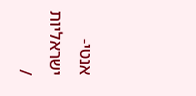אנטי-ישראליות
/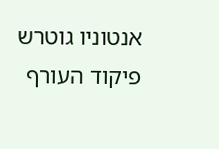אנטוניו גוטרש
פיקוד העורף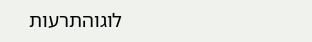לוגוהתרעות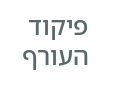פיקוד העורף